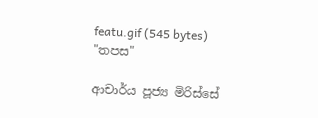featu.gif (545 bytes)
"තපස"

ආචාර්ය පූජ්‍ය මිරිස්‌සේ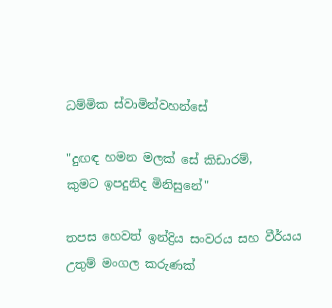ධම්මික ස්‌වාමින්වහන්සේ

"දුඟඳ හමන මලක්‌ සේ කිඩාරම්,
කුමට ඉපදුනිද මිනිසුනේ"

තපස හෙවත් ඉන්ද්‍රිය සංවරය සහ වීර්යය උතුම් මංගල කරුණක්‌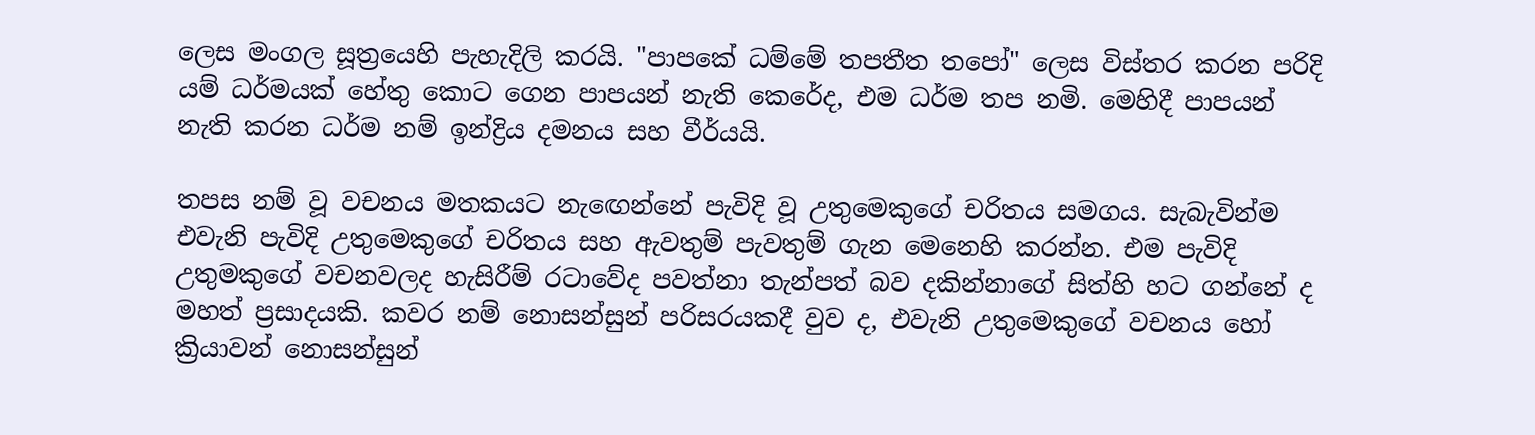ලෙස මංගල සූත්‍රයෙහි පැහැදිලි කරයි. "පාපකේ ධම්මේ තපතීත තපෝ" ලෙස විස්‌තර කරන පරිදි යම් ධර්මයක්‌ හේතු කොට ගෙන පාපයන් නැති කෙරේද, එම ධර්ම තප නමි. මෙහිදී පාපයන් නැති කරන ධර්ම නම් ඉන්ද්‍රිය දමනය සහ වීර්යයි.

තපස නම් වූ වචනය මතකයට නැඟෙන්නේ පැවිදි වූ උතුමෙකුගේ චරිතය සමගය. සැබැවින්ම එවැනි පැවිදි උතුමෙකුගේ චරිතය සහ ඇවතුම් පැවතුම් ගැන මෙනෙහි කරන්න. එම පැවිදි උතුමකුගේ වචනවලද හැසිරීම් රටාවේද පවත්නා තැන්පත් බව දකින්නාගේ සිත්හි හට ගන්නේ ද මහත් ප්‍රසාදයකි. කවර නම් නොසන්සුන් පරිසරයකදී වුව ද, එවැනි උතුමෙකුගේ වචනය හෝ ක්‍රියාවන් නොසන්සුන්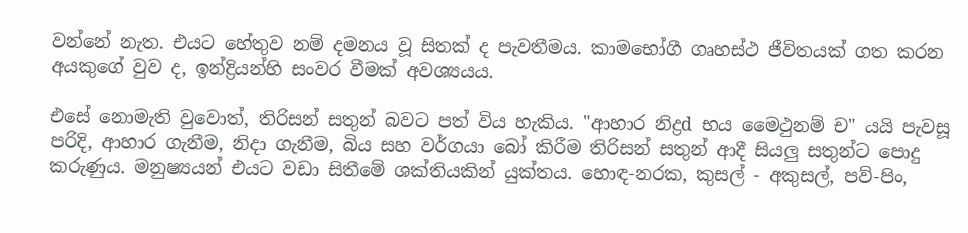වන්නේ නැත. එයට හේතුව නම් දමනය වූ සිතක්‌ ද පැවතීමය. කාමභෝගී ගෘහස්‌ථ ජීවිතයක්‌ ගත කරන අයකුගේ වුව ද, ඉන්ද්‍රියන්හි සංවර වීමක්‌ අවශ්‍යයය.

එසේ නොමැති වුවොත්, තිරිසන් සතුන් බවට පත් විය හැකිය. "ආහාර නිද්‍රd භය මෛථුනම් ච" යයි පැවසූ පරිදි, ආහාර ගැනීම, නිදා ගැනීම, බිය සහ වර්ගයා බෝ කිරීම තිරිසන් සතුන් ආදී සියලු සතුන්ට පොදු කරුණුය. මනුෂ්‍යයන් එයට වඩා සිතීමේ ශක්‌තියකින් යුක්‌තය. හොඳ-නරක, කුසල් - අකුසල්, පව්-පිං,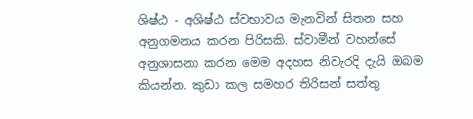ශිෂ්ඨ - අශිෂ්ඨ ස්‌වභාවය මැනවින් සිතන සහ අනුගමනය කරන පිරිසකි. ස්‌වාමීන් වහන්සේ අනුශාසනා කරන මෙම අදහස නිවැරදි දැයි ඔබම කියන්න. කුඩා කල සමහර තිරිසන් සත්තු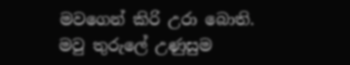මවගෙන් කිරි උරා බොති. මවු තුරුලේ උණුසුම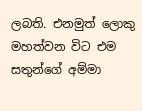ලබති. එනමුත් ලොකු මහත්වන විට එම සතුන්ගේ අම්මා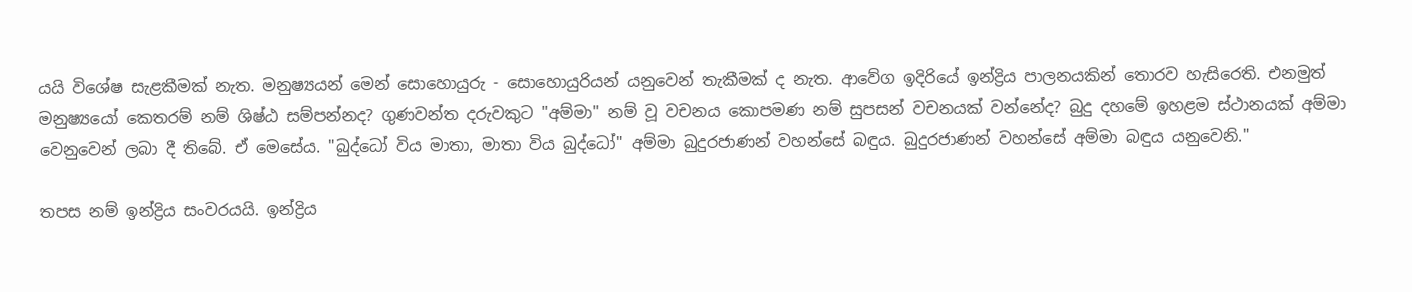යයි විශේෂ සැළකීමක්‌ නැත. මනුෂ්‍යයන් මෙන් සොහොයුරු - සොහොයුරියන් යනුවෙන් තැකීමක්‌ ද නැත. ආවේග ඉදිරියේ ඉන්ද්‍රිය පාලනයකින් තොරව හැසිරෙති. එනමුත් මනුෂ්‍යයෝ කෙතරම් නම් ශිෂ්ඨ සම්පන්නද? ගුණවන්ත දරුවකුට "අම්මා" නම් වූ වචනය කොපමණ නම් සුපසන් වචනයක්‌ වන්නේද? බුදු දහමේ ඉහළම ස්‌ථානයක්‌ අම්මා වෙනුවෙන් ලබා දී තිබේ. ඒ මෙසේය. "බුද්ධෝ විය මාතා, මාතා විය බුද්ධෝ" අම්මා බුදුරජාණන් වහන්සේ බඳුය. බුදුරජාණන් වහන්සේ අම්මා බඳුය යනුවෙනි."

තපස නම් ඉන්ද්‍රිය සංවරයයි. ඉන්ද්‍රිය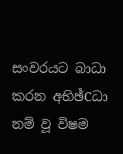සංවරයට බාධා කරන අභිඡ්Cධා නම් වූ විෂම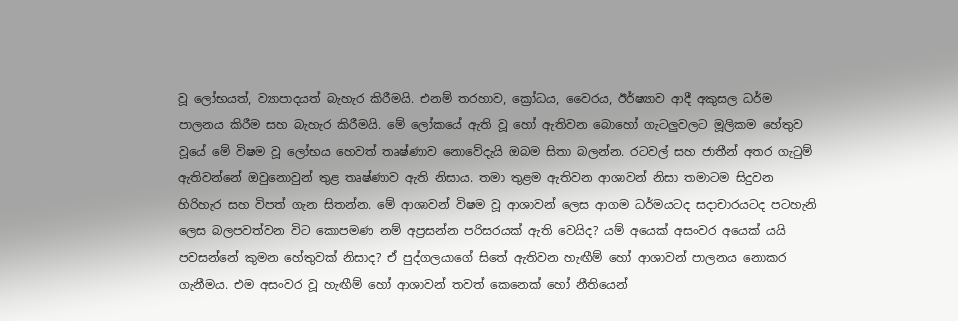වූ ලෝභයත්, ව්‍යාපාදයත් බැහැර කිරීමයි. එනම් තරහාව, ක්‍රෝධය, වෛරය, ඊර්ෂ්‍යාව ආදී අකුසල ධර්ම පාලනය කිරීම සහ බැහැර කිරීමයි. මේ ලෝකයේ ඇති වූ හෝ ඇතිවන බොහෝ ගැටලුවලට මූලිකම හේතුව වූයේ මේ විෂම වූ ලෝභය හෙවත් තෘෂ්ණාව නොවේදැයි ඔබම සිතා බලන්න. රටවල් සහ ජාතීන් අතර ගැටුම් ඇතිවන්නේ ඔවුනොවුන් තුළ තෘෂ්ණාව ඇති නිසාය. තමා තුළම ඇතිවන ආශාවන් නිසා තමාටම සිදුවන හිරිහැර සහ විපත් ගැන සිතන්න. මේ ආශාවන් විෂම වූ ආශාවන් ලෙස ආගම ධර්මයටද සදාචාරයටද පටහැනි ලෙස බලපවත්වන විට කොපමණ නම් අප්‍රසන්න පරිසරයක්‌ ඇති වෙයිද? යම් අයෙක්‌ අසංවර අයෙක්‌ යයි පවසන්නේ කුමන හේතුවක්‌ නිසාද? ඒ පුද්ගලයාගේ සිතේ ඇතිවන හැඟීම් හෝ ආශාවන් පාලනය නොකර ගැනීමය. එම අසංවර වූ හැඟීම් හෝ ආශාවන් තවත් කෙනෙක්‌ හෝ නීතියෙන්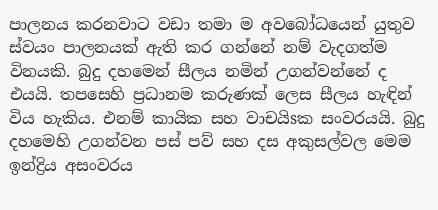පාලනය කරනවාට වඩා තමා ම අවබෝධයෙන් යුතුව ස්‌වයං පාලනයක්‌ ඇති කර ගන්නේ නම් වැදගත්ම විනයකි. බුදු දහමෙන් සීලය නමින් උගන්වන්නේ ද එයයි. තපසෙහි ප්‍රධානම කරුණක්‌ ලෙස සීලය හැඳින් විය හැකිය. එනම් කායික සහ වාචයිsක සංවරයයි. බුදු දහමෙහි උගන්වන පස්‌ පව් සහ දස අකුසල්වල මෙම ඉන්ද්‍රිය අසංවරය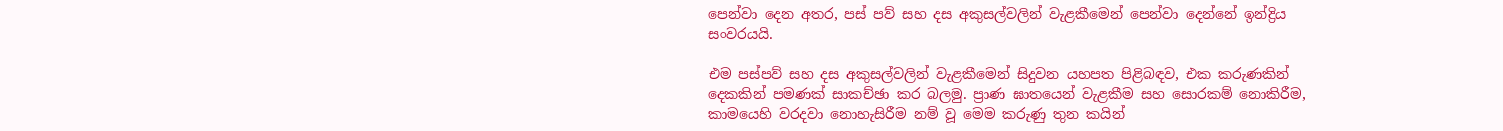පෙන්වා දෙන අතර, පස්‌ පව් සහ දස අකුසල්වලින් වැළකීමෙන් පෙන්වා දෙන්නේ ඉන්ද්‍රිය සංවරයයි.

එම පස්‌පව් සහ දස අකුසල්වලින් වැළකීමෙන් සිදුවන යහපත පිළිබඳව, එක කරුණකින් දෙකකින් පමණක්‌ සාකච්ඡා කර බලමු. ප්‍රාණ ඝාතයෙන් වැළකීම සහ සොරකම් නොකිරීම, කාමයෙහි වරදවා නොහැසිරීම නම් වූ මෙම කරුණු තුන කයින්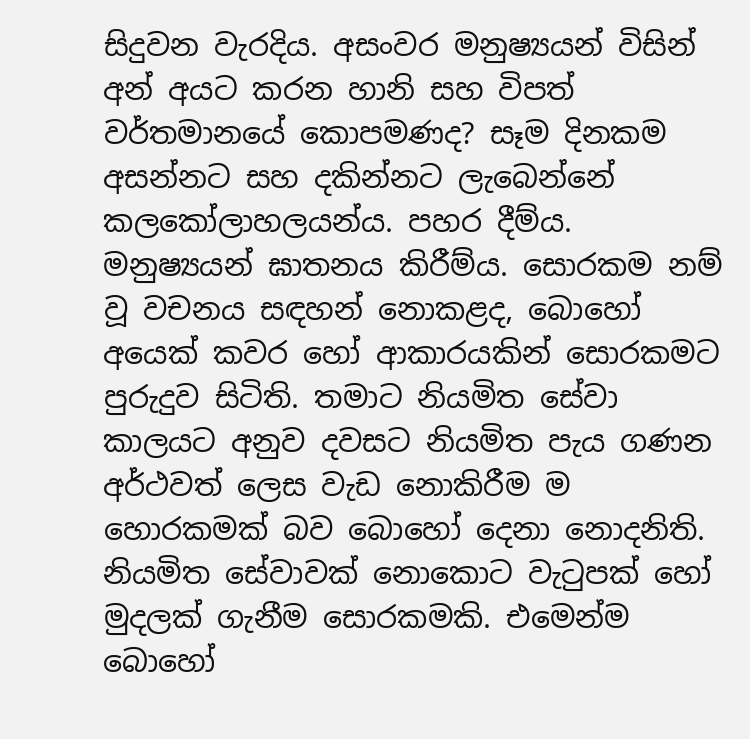සිදුවන වැරදිය. අසංවර මනුෂ්‍යයන් විසින් අන් අයට කරන හානි සහ විපත් වර්තමානයේ කොපමණද? සෑම දිනකම අසන්නට සහ දකින්නට ලැබෙන්නේ කලකෝලාහලයන්ය. පහර දීම්ය. මනුෂ්‍යයන් ඝාතනය කිරීම්ය. සොරකම නම් වූ වචනය සඳහන් නොකළද, බොහෝ අයෙක්‌ කවර හෝ ආකාරයකින් සොරකමට පුරුදුව සිටිති. තමාට නියමිත සේවා කාලයට අනුව දවසට නියමිත පැය ගණන අර්ථවත් ලෙස වැඩ නොකිරීම ම හොරකමක්‌ බව බොහෝ දෙනා නොදනිති. නියමිත සේවාවක්‌ නොකොට වැටුපක්‌ හෝ මුදලක්‌ ගැනීම සොරකමකි. එමෙන්ම බොහෝ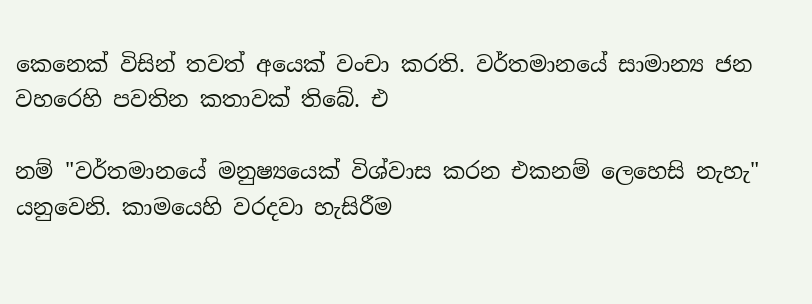කෙනෙක්‌ විසින් තවත් අයෙක්‌ වංචා කරති. වර්තමානයේ සාමාන්‍ය ජන වහරෙහි පවතින කතාවක්‌ තිබේ. එ

නම් "වර්තමානයේ මනුෂ්‍යයෙක්‌ විශ්වාස කරන එකනම් ලෙහෙසි නැහැ" යනුවෙනි. කාමයෙහි වරදවා හැසිරීම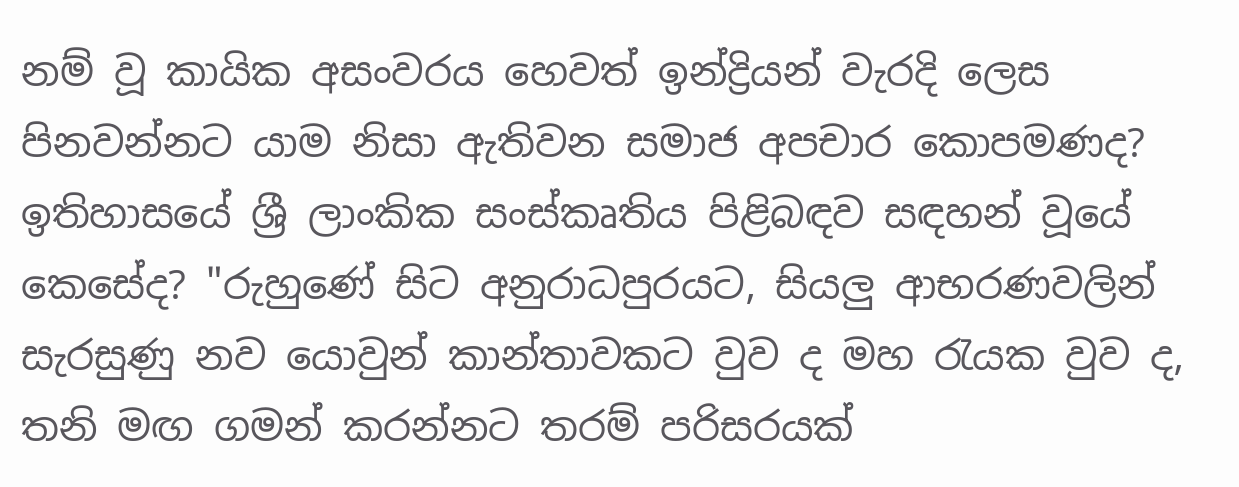නම් වූ කායික අසංවරය හෙවත් ඉන්ද්‍රියන් වැරදි ලෙස පිනවන්නට යාම නිසා ඇතිවන සමාජ අපචාර කොපමණද? ඉතිහාසයේ ශ්‍රී ලාංකික සංස්‌කෘතිය පිළිබඳව සඳහන් වූයේ කෙසේද? "රුහුණේ සිට අනුරාධපුරයට, සියලු ආභරණවලින් සැරසුණු නව යොවුන් කාන්තාවකට වුව ද මහ රැයක වුව ද, තනි මඟ ගමන් කරන්නට තරම් පරිසරයක්‌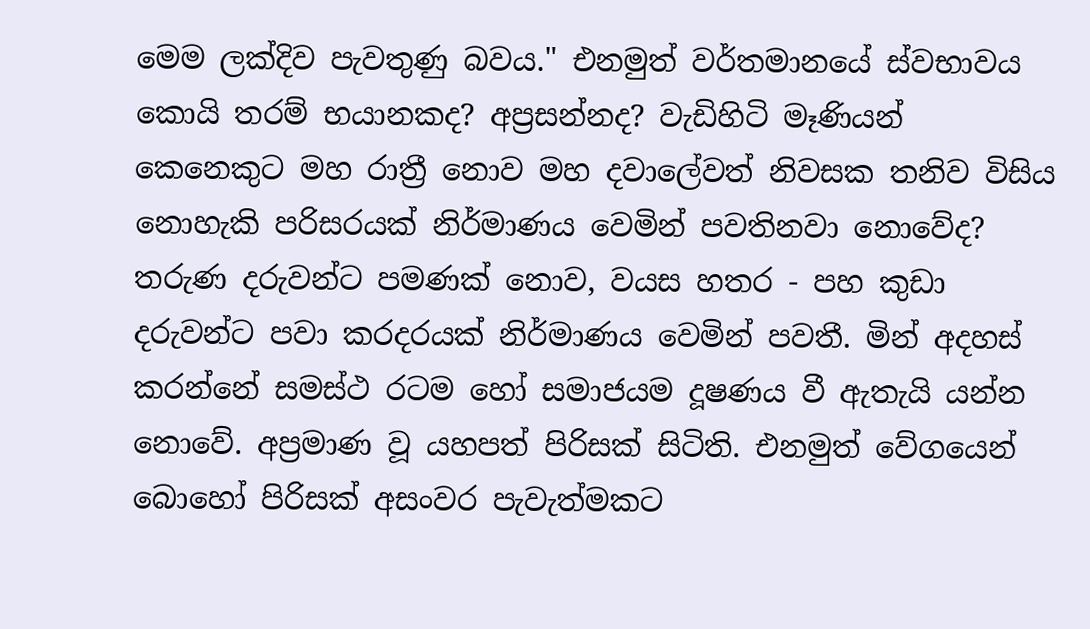මෙම ලක්‌දිව පැවතුණු බවය." එනමුත් වර්තමානයේ ස්‌වභාවය කොයි තරම් භයානකද? අප්‍රසන්නද? වැඩිහිටි මෑණියන් කෙනෙකුට මහ රාත්‍රී නොව මහ දවාලේවත් නිවසක තනිව විසිය නොහැකි පරිසරයක්‌ නිර්මාණය වෙමින් පවතිනවා නොවේද? තරුණ දරුවන්ට පමණක්‌ නොව, වයස හතර - පහ කුඩා දරුවන්ට පවා කරදරයක්‌ නිර්මාණය වෙමින් පවතී. මින් අදහස්‌ කරන්නේ සමස්‌ථ රටම හෝ සමාජයම දූෂණය වී ඇතැයි යන්න නොවේ. අප්‍රමාණ වූ යහපත් පිරිසක්‌ සිටිති. එනමුත් වේගයෙන් බොහෝ පිරිසක්‌ අසංවර පැවැත්මකට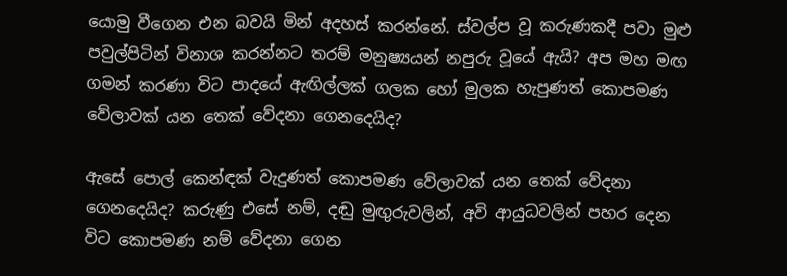යොමු වීගෙන එන බවයි මින් අදහස්‌ කරන්නේ. ස්‌වල්ප වූ කරුණකදී පවා මුළු පවුල්පිටින් විනාශ කරන්නට තරම් මනුෂ්‍යයන් නපුරු වූයේ ඇයි? අප මහ මඟ ගමන් කරණා විට පාදයේ ඇඟිල්ලක්‌ ගලක හෝ මුලක හැපුණත් කොපමණ වේලාවක්‌ යන තෙක්‌ වේදනා ගෙනදෙයිද?

ඇසේ පොල් කෙන්ඳක්‌ වැදුණත් කොපමණ වේලාවක්‌ යන තෙක්‌ වේදනා ගෙනදෙයිද? කරුණු එසේ නම්, දඬු මුඟුරුවලින්, අවි ආයුධවලින් පහර දෙන විට කොපමණ නම් වේදනා ගෙන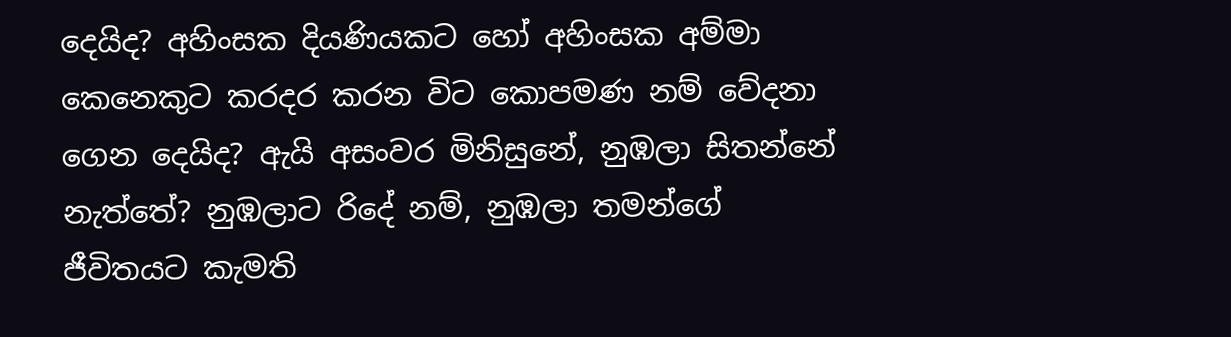දෙයිද? අහිංසක දියණියකට හෝ අහිංසක අම්මා කෙනෙකුට කරදර කරන විට කොපමණ නම් වේදනා ගෙන දෙයිද? ඇයි අසංවර මිනිසුනේ, නුඹලා සිතන්නේ නැත්තේ? නුඹලාට රිදේ නම්, නුඹලා තමන්ගේ ජීවිතයට කැමති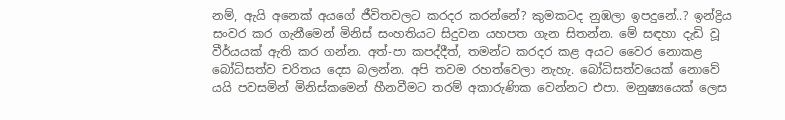නම්, ඇයි අනෙක්‌ අයගේ ජීවිතවලට කරදර කරන්නේ? කුමකටද නුඹලා ඉපදුනේ..? ඉන්ද්‍රිය සංවර කර ගැනීමෙන් මිනිස්‌ සංහතියට සිදුවන යහපත ගැන සිතන්න. මේ සඳහා දැඩි වූ වීර්යයක්‌ ඇති කර ගන්න. අත්-පා කපද්දීත්, තමන්ට කරදර කළ අයට වෛර නොකළ බෝධිසත්ව චරිතය දෙස බලන්න. අපි තවම රහත්වෙලා නැහැ. බෝධිසත්වයෙක්‌ නොවේ යයි පවසමින් මිනිස්‌කමෙන් හීනවීමට තරම් අකාරුණික වෙන්නට එපා. මනුෂ්‍යයෙක්‌ ලෙස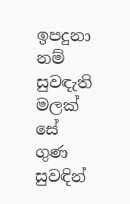ඉපදුනා නම් සුවඳැති මලක්‌ සේ ගුණ සුවඳින්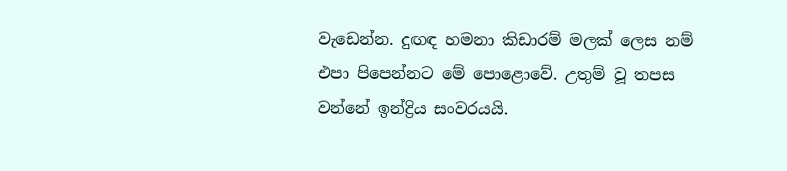වැඩෙන්න. දුඟඳ හමනා කිඩාරම් මලක්‌ ලෙස නම් එපා පිපෙන්නට මේ පොළොවේ. උතුම් වූ තපස වන්නේ ඉන්ද්‍රිය සංවරයයි.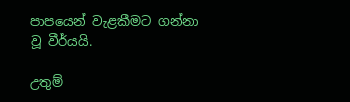පාපයෙන් වැළකීමට ගන්නා වූ වීර්යයි.

උතුම්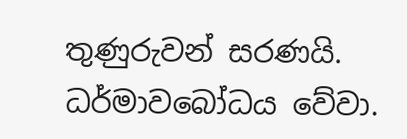තුණුරුවන් සරණයි. ධර්මාවබෝධය වේවා.